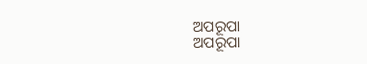ଅପରୂପା
ଅପରୂପା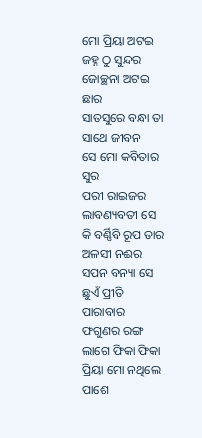ମୋ ପ୍ରିୟା ଅଟଇ ଜହ୍ନ ଠୁ ସୁନ୍ଦର
ଜୋଚ୍ଛନା ଅଟଇ ଛାର
ସାତସୁରେ ବନ୍ଧା ତା ସାଥେ ଜୀବନ
ସେ ମୋ କବିତାର ସୁର
ପରୀ ରାଇଜର ଲାବଣ୍ୟବତୀ ସେ
କି ବର୍ଣ୍ଣିବି ରୂପ ତାର
ଅଳସୀ ନଈର ସପନ ବନ୍ୟା ସେ
ଛୁଏଁ ପ୍ରୀତି ପାରାବାର
ଫଗୁଣର ରଙ୍ଗ ଲାଗେ ଫିକା ଫିକା
ପ୍ରିୟା ମୋ ନଥିଲେ ପାଶେ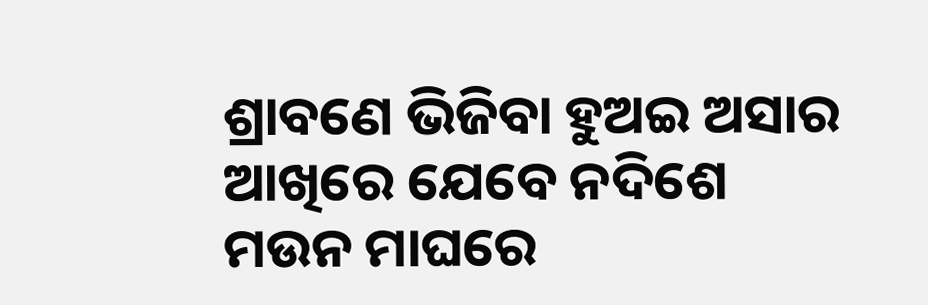ଶ୍ରାବଣେ ଭିଜିବା ହୁଅଇ ଅସାର
ଆଖିରେ ଯେବେ ନଦିଶେ
ମଉନ ମାଘରେ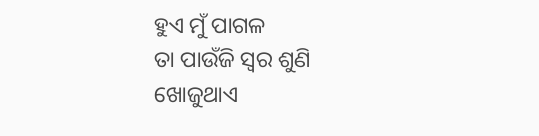ହୁଏ ମୁଁ ପାଗଳ
ତା ପାଉଁଜି ସ୍ଵର ଶୁଣି
ଖୋଜୁଥାଏ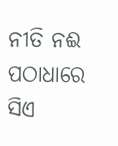ନୀତି ନଈ ପଠାଧାରେ
ସିଏ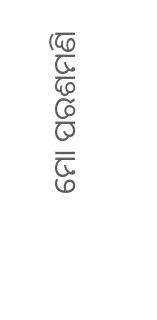ମୋ ପରଶମଣି